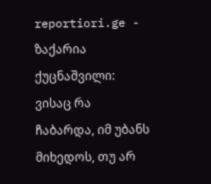reportiori.ge - ზაქარია ქუცნაშვილი: ვისაც რა ჩაბარდა, იმ უბანს მიხედოს, თუ არ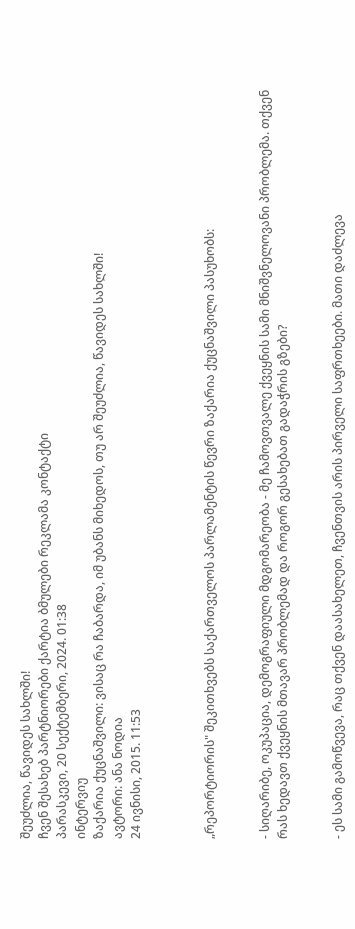შეუძლია, წავიდეს სახლში!
ჩვენ შესახებ პარტნიორები ქარტია ბმულები რეკლამა კონტაქტი
პარასკევი, 20 სექტემბერი, 2024. 01:38
ინტერვიუ
ზაქარია ქუცნაშვილი: ვისაც რა ჩაბარდა, იმ უბანს მიხედოს, თუ არ შეუძლია, წავიდეს სახლში!
ავტორი: ანა ნოდია
24 ივნისი, 2015. 11:53



„რეპორტიორის" შეკითხვებს საქართველოს პარლამენტის წევრი ზაქარია ქუცნაშვილი პასუხობს:


- სიღარიბე, ოკუპაცია, დემოგრაფიული მდგომარეობა - მე ჩამოვთვალე ქვეყნის სამი მნიშვნელოვანი პრობლემა. თქვენ რას ხედავთ ქვეყნის მთავარ პრობლემად და როგორ გესახებათ გადაჭრის გზები?


- ეს სამი გამოწვევა, რაც თქვენ დაასახელეთ, ჩვენთვის არის პირველი საფრთხეები. მათი დაძლევა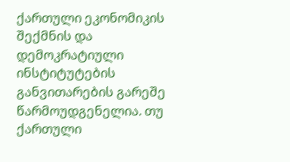ქართული ეკონომიკის შექმნის და დემოკრატიული ინსტიტუტების განვითარების გარეშე წარმოუდგენელია. თუ ქართული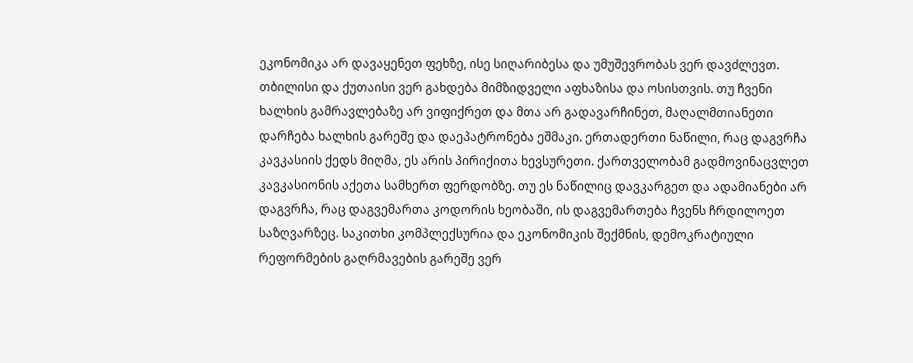ეკონომიკა არ დავაყენეთ ფეხზე, ისე სიღარიბესა და უმუშევრობას ვერ დავძლევთ. თბილისი და ქუთაისი ვერ გახდება მიმზიდველი აფხაზისა და ოსისთვის. თუ ჩვენი ხალხის გამრავლებაზე არ ვიფიქრეთ და მთა არ გადავარჩინეთ, მაღალმთიანეთი დარჩება ხალხის გარეშე და დაეპატრონება ეშმაკი. ერთადერთი ნაწილი, რაც დაგვრჩა კავკასიის ქედს მიღმა, ეს არის პირიქითა ხევსურეთი. ქართველობამ გადმოვინაცვლეთ კავკასიონის აქეთა სამხერთ ფერდობზე. თუ ეს ნაწილიც დავკარგეთ და ადამიანები არ დაგვრჩა, რაც დაგვემართა კოდორის ხეობაში, ის დაგვემართება ჩვენს ჩრდილოეთ საზღვარზეც. საკითხი კომპლექსურია და ეკონომიკის შექმნის, დემოკრატიული რეფორმების გაღრმავების გარეშე ვერ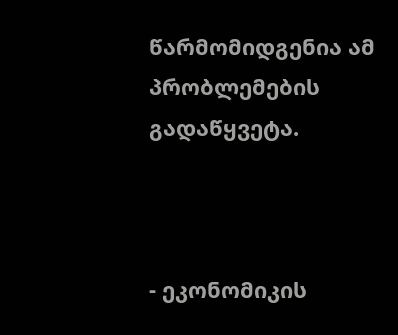წარმომიდგენია ამ პრობლემების გადაწყვეტა.



- ეკონომიკის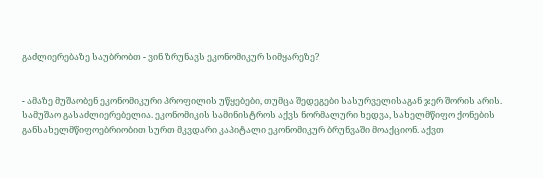გაძლიერებაზე საუბრობთ - ვინ ზრუნავს ეკონომიკურ სიმყარეზე?


- ამაზე მუშაობენ ეკონომიკური პროფილის უწყებები, თუმცა შედეგები სასურველისაგან ჯერ შორის არის. სამუშაო გასაძლიერებელია. ეკონომიკის სამინისტროს აქვს ნორმალური ხედვა, სახელმწიფო ქონების განსახელმწიფოებრიობით სურთ მკვდარი კაპიტალი ეკონომიკურ ბრუნვაში მოაქციონ. აქვთ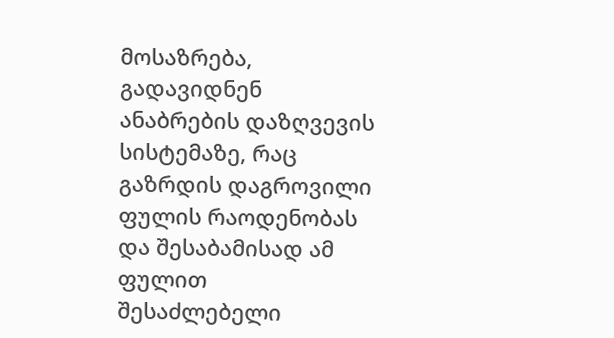მოსაზრება, გადავიდნენ ანაბრების დაზღვევის სისტემაზე, რაც გაზრდის დაგროვილი ფულის რაოდენობას და შესაბამისად ამ ფულით შესაძლებელი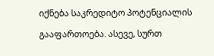იქნება საკრედიტო პოტენციალის გააფართოება. ასევე, სურთ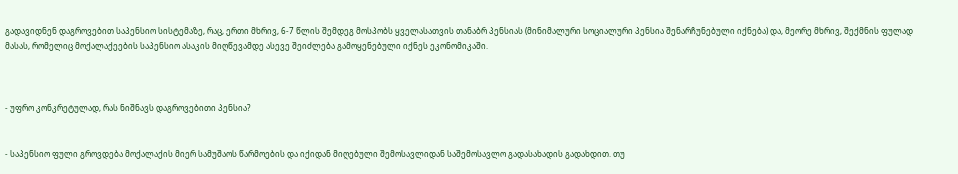გადავიდნენ დაგროვებით საპენსიო სისტემაზე, რაც, ერთი მხრივ, 6-7 წლის შემდეგ მოსპობს ყველასათვის თანაბრ პენსიას (მინიმალური სოციალური პენსია შენარჩუნებული იქნება) და, მეორე მხრივ, შექმნის ფულად მასას, რომელიც მოქალაქეების საპენსიო ასაკის მიღწევამდე ასევე შეიძლება გამოყენებული იქნეს ეკონომიკაში.



- უფრო კონკრეტულად, რას ნიშნავს დაგროვებითი პენსია?


- საპენსიო ფული გროვდება მოქალაქის მიერ სამუშაოს წარმოების და იქიდან მიღებული შემოსავლიდან საშემოსავლო გადასახადის გადახდით. თუ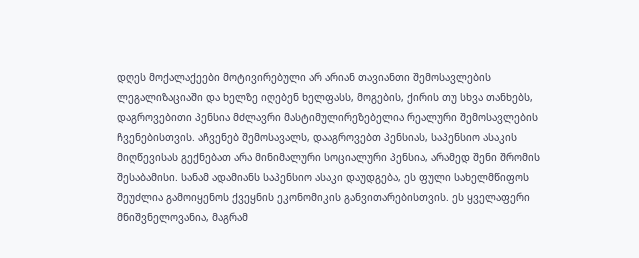დღეს მოქალაქეები მოტივირებული არ არიან თავიანთი შემოსავლების ლეგალიზაციაში და ხელზე იღებენ ხელფასს, მოგების, ქირის თუ სხვა თანხებს, დაგროვებითი პენსია მძლავრი მასტიმულირეზებელია რეალური შემოსავლების ჩვენებისთვის. აჩვენებ შემოსავალს, დააგროვებთ პენსიას, საპენსიო ასაკის მიღწევისას გექნებათ არა მინიმალური სოციალური პენსია, არამედ შენი შრომის შესაბამისი. სანამ ადამიანს საპენსიო ასაკი დაუდგება, ეს ფული სახელმწიფოს შეუძლია გამოიყენოს ქვეყნის ეკონომიკის განვითარებისთვის. ეს ყველაფერი მნიშვნელოვანია, მაგრამ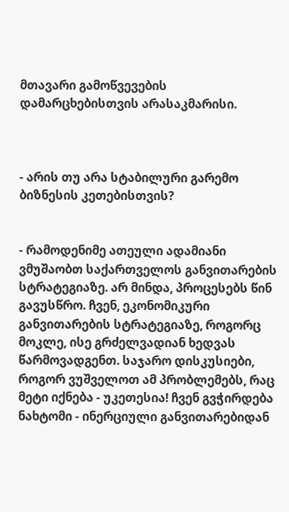მთავარი გამოწვევების დამარცხებისთვის არასაკმარისი.



- არის თუ არა სტაბილური გარემო ბიზნესის კეთებისთვის?


- რამოდენიმე ათეული ადამიანი ვმუშაობთ საქართველოს განვითარების სტრატეგიაზე. არ მინდა, პროცესებს წინ გავუსწრო. ჩვენ, ეკონომიკური განვითარების სტრატეგიაზე, როგორც მოკლე, ისე გრძელვადიან ხედვას წარმოვადგენთ. საჯარო დისკუსიები, როგორ ვუშველოთ ამ პრობლემებს, რაც მეტი იქნება - უკეთესია! ჩვენ გვჭირდება ნახტომი - ინერციული განვითარებიდან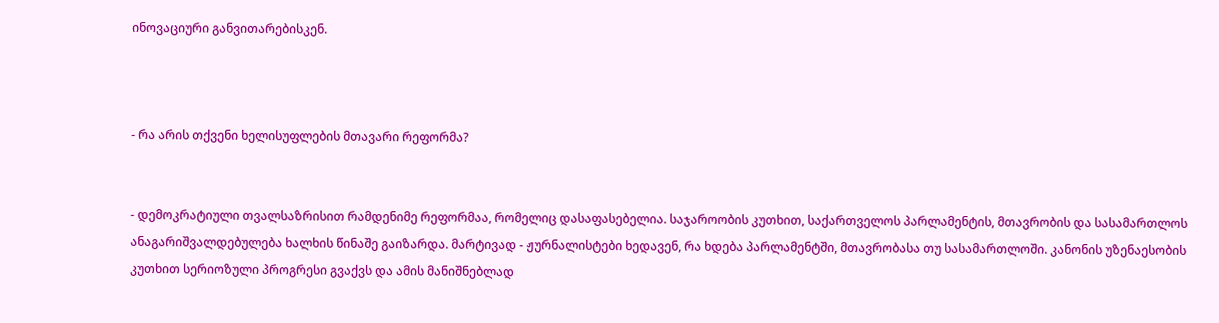ინოვაციური განვითარებისკენ.



- რა არის თქვენი ხელისუფლების მთავარი რეფორმა?


- დემოკრატიული თვალსაზრისით რამდენიმე რეფორმაა, რომელიც დასაფასებელია. საჯაროობის კუთხით, საქართველოს პარლამენტის, მთავრობის და სასამართლოს ანაგარიშვალდებულება ხალხის წინაშე გაიზარდა. მარტივად - ჟურნალისტები ხედავენ, რა ხდება პარლამენტში, მთავრობასა თუ სასამართლოში. კანონის უზენაესობის კუთხით სერიოზული პროგრესი გვაქვს და ამის მანიშნებლად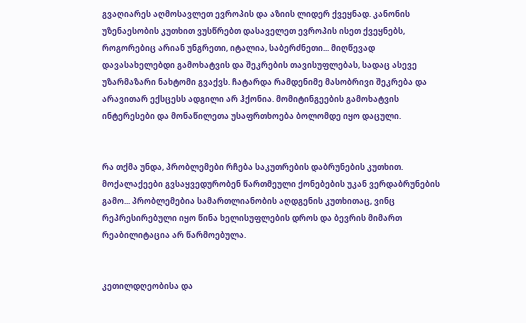გვაღიარეს აღმოსავლეთ ევროპის და აზიის ლიდერ ქვეყნად. კანონის უზენაესობის კუთხით ვუსწრებთ დასაველეთ ევროპის ისეთ ქვეყნებს, როგორებიც არიან უნგრეთი, იტალია, საბერძნეთი... მიღწევად დავასახელებდი გამოხატვის და შეკრების თავისუფლებას, სადაც ასევე უზარმაზარი ნახტომი გვაქვს. ჩატარდა რამდენიმე მასობრივი შეკრება და არავითარ ექსცესს ადგილი არ ჰქონია. მომიტინგეების გამოხატვის ინტერესები და მონაწილეთა უსაფრთხოება ბოლომდე იყო დაცული.


რა თქმა უნდა, პრობლემები რჩება საკუთრების დაბრუნების კუთხით. მოქალაქეები გვსაყვედურობენ წართმეული ქონებების უკან ვერდაბრუნების გამო... პრობლემებია სამართლიანობის აღდგენის კუთხითაც, ვინც რეპრესირებული იყო წინა ხელისუფლების დროს და ბევრის მიმართ რეაბილიტაცია არ წარმოებულა.


კეთილდღეობისა და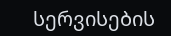სერვისების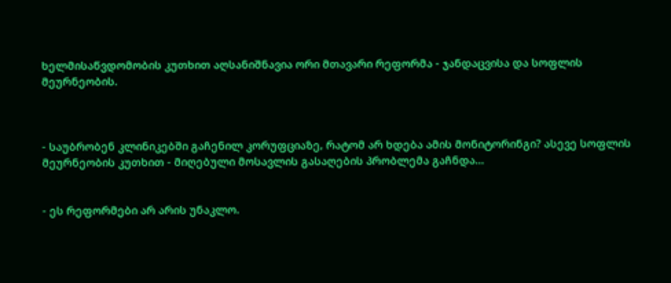ხელმისაწვდომობის კუთხით აღსანიშნავია ორი მთავარი რეფორმა - ჯანდაცვისა და სოფლის მეურნეობის.



- საუბრობენ კლინიკებში გაჩენილ კორუფციაზე, რატომ არ ხდება ამის მონიტორინგი? ასევე სოფლის მეურნეობის კუთხით - მიღებული მოსავლის გასაღების პრობლემა გაჩნდა...


- ეს რეფორმები არ არის უნაკლო.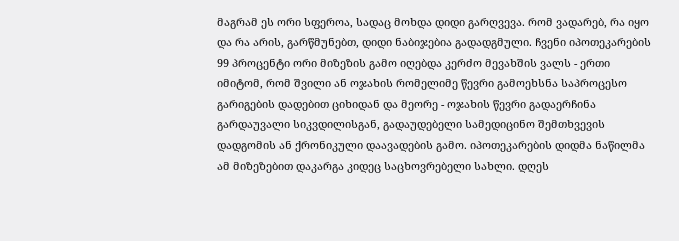მაგრამ ეს ორი სფეროა, სადაც მოხდა დიდი გარღვევა. რომ ვადარებ, რა იყო და რა არის, გარწმუნებთ, დიდი ნაბიჯებია გადადგმული. ჩვენი იპოთეკარების 99 პროცენტი ორი მიზეზის გამო იღებდა კერძო მევახშის ვალს - ერთი იმიტომ, რომ შვილი ან ოჯახის რომელიმე წევრი გამოეხსნა საპროცესო გარიგების დადებით ციხიდან და მეორე - ოჯახის წევრი გადაერჩინა გარდაუვალი სიკვდილისგან, გადაუდებელი სამედიცინო შემთხვევის დადგომის ან ქრონიკული დაავადების გამო. იპოთეკარების დიდმა ნაწილმა ამ მიზეზებით დაკარგა კიდეც საცხოვრებელი სახლი. დღეს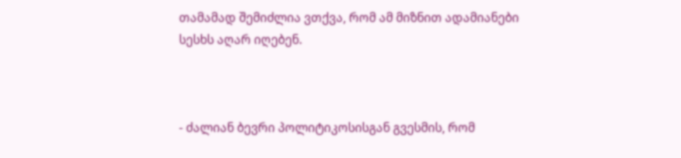თამამად შემიძლია ვთქვა, რომ ამ მიზნით ადამიანები სესხს აღარ იღებენ.



- ძალიან ბევრი პოლიტიკოსისგან გვესმის, რომ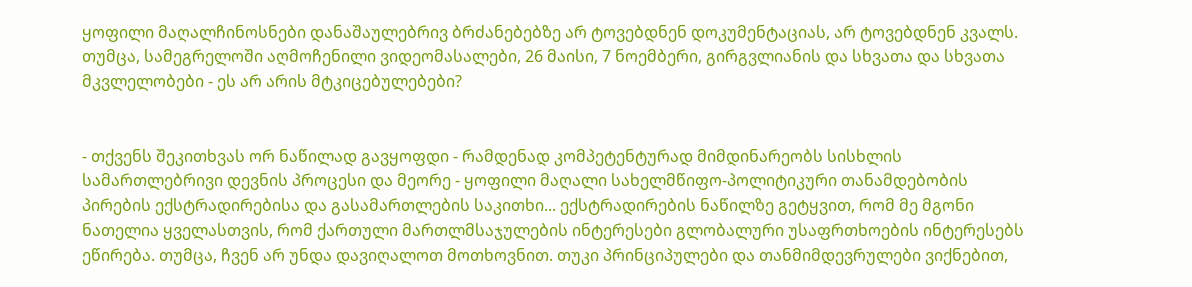ყოფილი მაღალჩინოსნები დანაშაულებრივ ბრძანებებზე არ ტოვებდნენ დოკუმენტაციას, არ ტოვებდნენ კვალს. თუმცა, სამეგრელოში აღმოჩენილი ვიდეომასალები, 26 მაისი, 7 ნოემბერი, გირგვლიანის და სხვათა და სხვათა მკვლელობები - ეს არ არის მტკიცებულებები?


- თქვენს შეკითხვას ორ ნაწილად გავყოფდი - რამდენად კომპეტენტურად მიმდინარეობს სისხლის სამართლებრივი დევნის პროცესი და მეორე - ყოფილი მაღალი სახელმწიფო-პოლიტიკური თანამდებობის პირების ექსტრადირებისა და გასამართლების საკითხი... ექსტრადირების ნაწილზე გეტყვით, რომ მე მგონი ნათელია ყველასთვის, რომ ქართული მართლმსაჯულების ინტერესები გლობალური უსაფრთხოების ინტერესებს ეწირება. თუმცა, ჩვენ არ უნდა დავიღალოთ მოთხოვნით. თუკი პრინციპულები და თანმიმდევრულები ვიქნებით,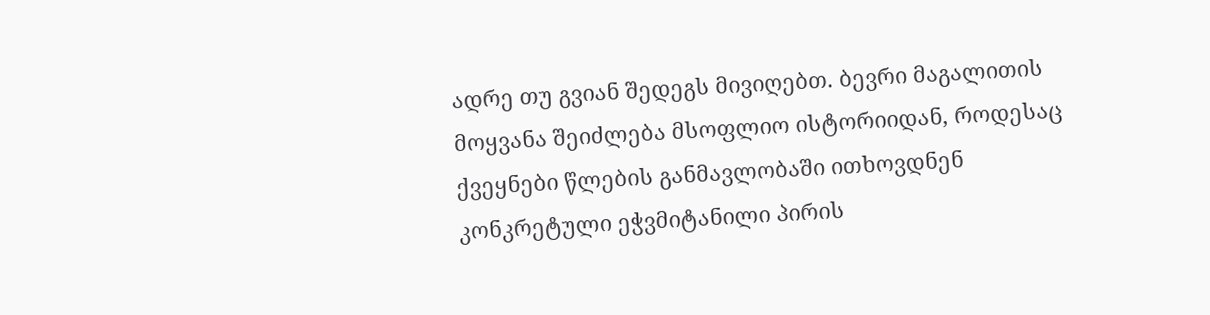ადრე თუ გვიან შედეგს მივიღებთ. ბევრი მაგალითის მოყვანა შეიძლება მსოფლიო ისტორიიდან, როდესაც ქვეყნები წლების განმავლობაში ითხოვდნენ კონკრეტული ეჭვმიტანილი პირის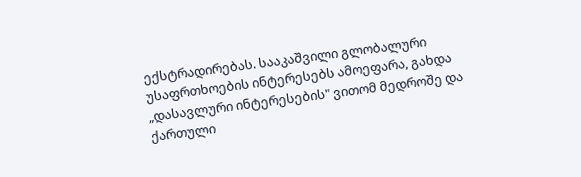ექსტრადირებას. სააკაშვილი გლობალური უსაფრთხოების ინტერესებს ამოეფარა, გახდა „დასავლური ინტერესების" ვითომ მედროშე და ქართული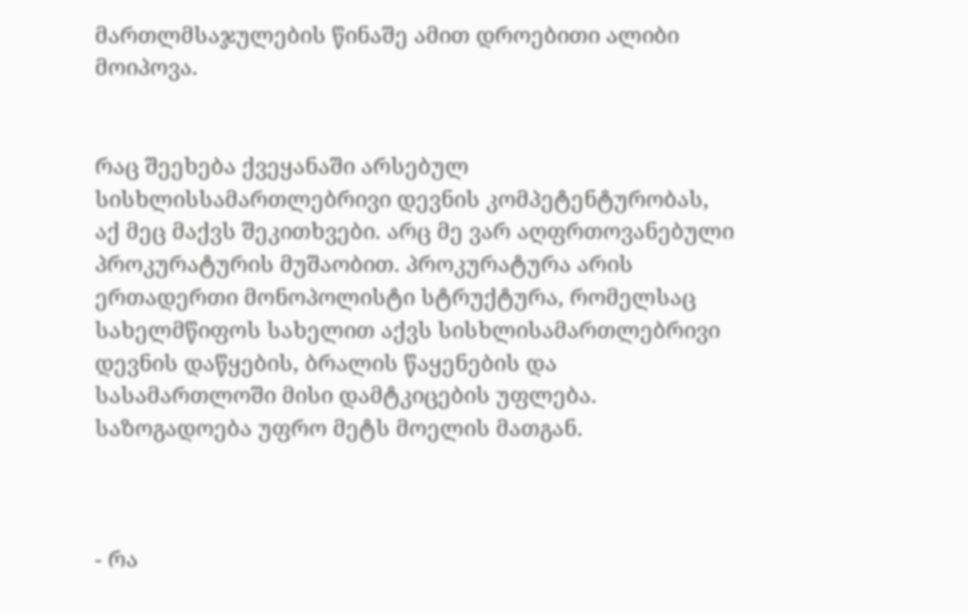მართლმსაჯულების წინაშე ამით დროებითი ალიბი მოიპოვა.


რაც შეეხება ქვეყანაში არსებულ სისხლისსამართლებრივი დევნის კომპეტენტურობას, აქ მეც მაქვს შეკითხვები. არც მე ვარ აღფრთოვანებული პროკურატურის მუშაობით. პროკურატურა არის ერთადერთი მონოპოლისტი სტრუქტურა, რომელსაც სახელმწიფოს სახელით აქვს სისხლისამართლებრივი დევნის დაწყების, ბრალის წაყენების და სასამართლოში მისი დამტკიცების უფლება. საზოგადოება უფრო მეტს მოელის მათგან.



- რა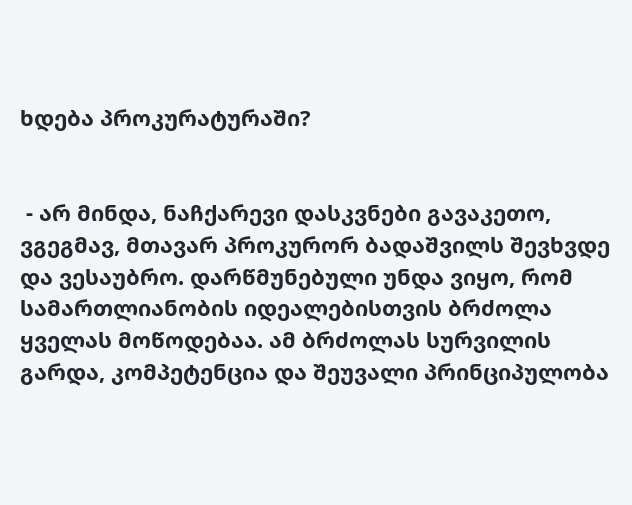ხდება პროკურატურაში?


 - არ მინდა, ნაჩქარევი დასკვნები გავაკეთო, ვგეგმავ, მთავარ პროკურორ ბადაშვილს შევხვდე და ვესაუბრო. დარწმუნებული უნდა ვიყო, რომ სამართლიანობის იდეალებისთვის ბრძოლა ყველას მოწოდებაა. ამ ბრძოლას სურვილის გარდა, კომპეტენცია და შეუვალი პრინციპულობა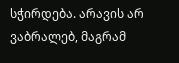სჭირდება. არავის არ ვაბრალებ, მაგრამ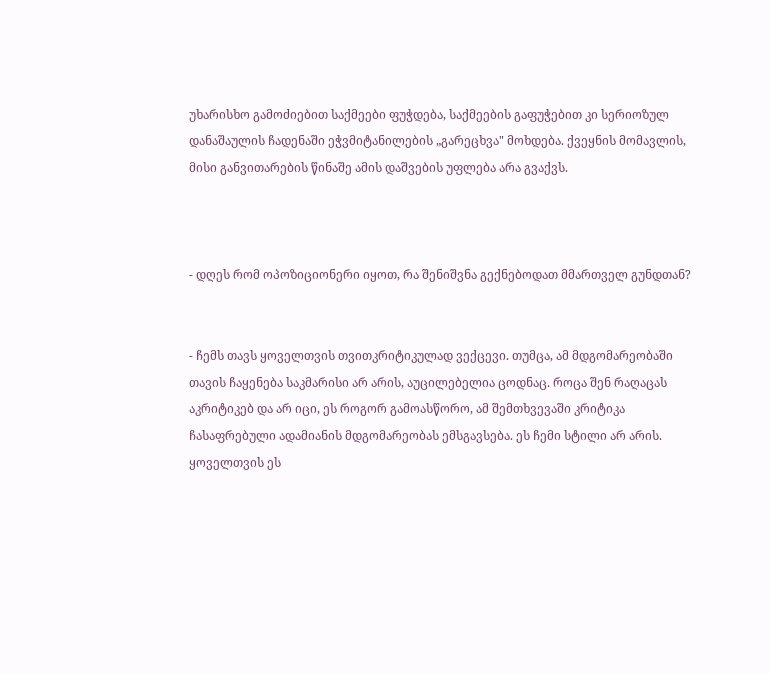უხარისხო გამოძიებით საქმეები ფუჭდება, საქმეების გაფუჭებით კი სერიოზულ დანაშაულის ჩადენაში ეჭვმიტანილების „გარეცხვა" მოხდება. ქვეყნის მომავლის, მისი განვითარების წინაშე ამის დაშვების უფლება არა გვაქვს.



- დღეს რომ ოპოზიციონერი იყოთ, რა შენიშვნა გექნებოდათ მმართველ გუნდთან?


- ჩემს თავს ყოველთვის თვითკრიტიკულად ვექცევი. თუმცა, ამ მდგომარეობაში თავის ჩაყენება საკმარისი არ არის, აუცილებელია ცოდნაც. როცა შენ რაღაცას აკრიტიკებ და არ იცი, ეს როგორ გამოასწორო, ამ შემთხვევაში კრიტიკა ჩასაფრებული ადამიანის მდგომარეობას ემსგავსება. ეს ჩემი სტილი არ არის. ყოველთვის ეს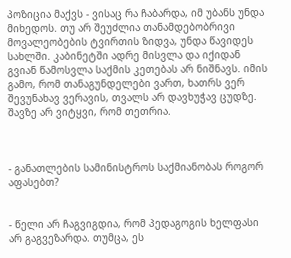პოზიცია მაქვს - ვისაც რა ჩაბარდა, იმ უბანს უნდა მიხედოს. თუ არ შეუძლია თანამდებობრივი მოვალეობების ტვირთის ზიდვა, უნდა წავიდეს სახლში. კაბინეტში ადრე მისვლა და იქიდან გვიან წამოსვლა საქმის კეთებას არ ნიშნავს. იმის გამო, რომ თანაგუნდელები ვართ, ხათრს ვერ შევუნახავ ვერავის, თვალს არ დავხუჭავ ცუდზე. შავზე არ ვიტყვი, რომ თეთრია.



- განათლების სამინისტროს საქმიანობას როგორ აფასებთ?


- წელი არ ჩაგვიგდია, რომ პედაგოგის ხელფასი არ გაგვეზარდა. თუმცა, ეს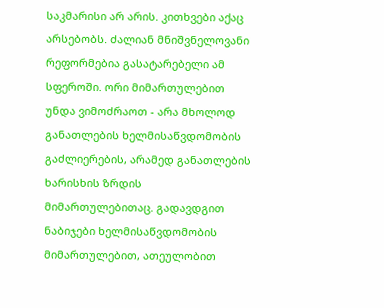საკმარისი არ არის. კითხვები აქაც არსებობს. ძალიან მნიშვნელოვანი რეფორმებია გასატარებელი ამ სფეროში. ორი მიმართულებით უნდა ვიმოძრაოთ - არა მხოლოდ განათლების ხელმისაწვდომობის გაძლიერების, არამედ განათლების ხარისხის ზრდის მიმართულებითაც. გადავდგით ნაბიჯები ხელმისაწვდომობის მიმართულებით, ათეულობით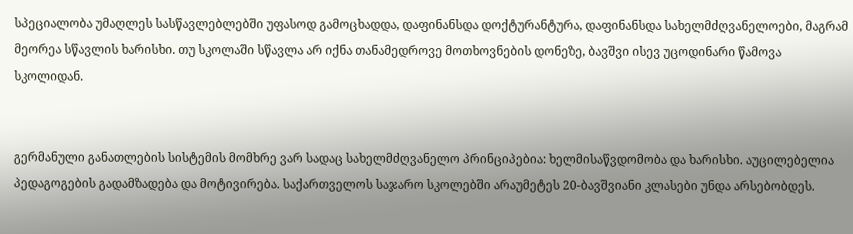სპეციალობა უმაღლეს სასწავლებლებში უფასოდ გამოცხადდა, დაფინანსდა დოქტურანტურა, დაფინანსდა სახელმძღვანელოები, მაგრამ მეორეა სწავლის ხარისხი. თუ სკოლაში სწავლა არ იქნა თანამედროვე მოთხოვნების დონეზე, ბავშვი ისევ უცოდინარი წამოვა სკოლიდან.


გერმანული განათლების სისტემის მომხრე ვარ სადაც სახელმძღვანელო პრინციპებია: ხელმისაწვდომობა და ხარისხი. აუცილებელია პედაგოგების გადამზადება და მოტივირება. საქართველოს საჯარო სკოლებში არაუმეტეს 20-ბავშვიანი კლასები უნდა არსებობდეს.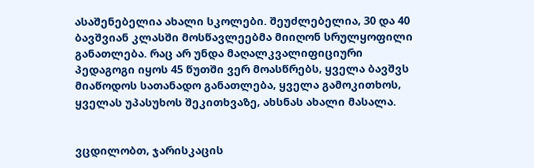ასაშენებელია ახალი სკოლები. შეუძლებელია, 30 და 40 ბავშვიან კლასში მოსწავლეებმა მიიღონ სრულყოფილი განათლება. რაც არ უნდა მაღალკვალიფიციური პედაგოგი იყოს 45 წუთში ვერ მოასწრებს, ყველა ბავშვს მიაწოდოს სათანადო განათლება, ყველა გამოკითხოს, ყველას უპასუხოს შეკითხვაზე, ახსნას ახალი მასალა.


ვცდილობთ, ჯარისკაცის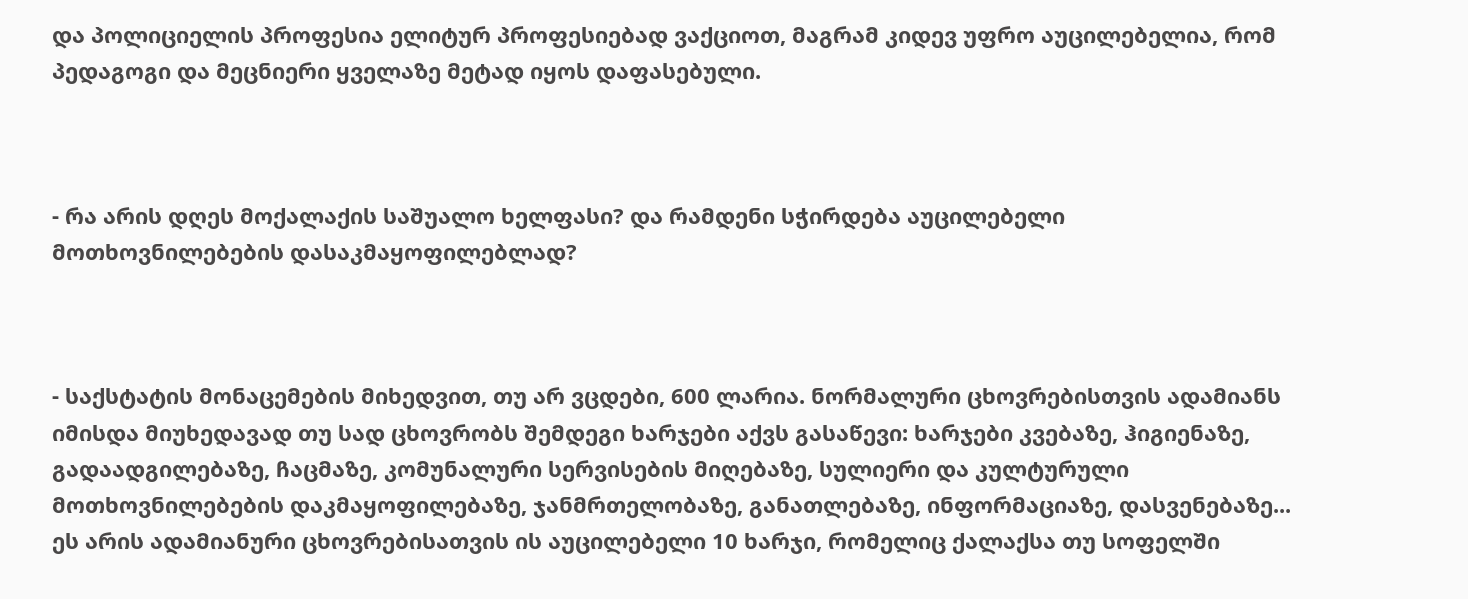და პოლიციელის პროფესია ელიტურ პროფესიებად ვაქციოთ, მაგრამ კიდევ უფრო აუცილებელია, რომ პედაგოგი და მეცნიერი ყველაზე მეტად იყოს დაფასებული.



- რა არის დღეს მოქალაქის საშუალო ხელფასი? და რამდენი სჭირდება აუცილებელი მოთხოვნილებების დასაკმაყოფილებლად?



- საქსტატის მონაცემების მიხედვით, თუ არ ვცდები, 600 ლარია. ნორმალური ცხოვრებისთვის ადამიანს იმისდა მიუხედავად თუ სად ცხოვრობს შემდეგი ხარჯები აქვს გასაწევი: ხარჯები კვებაზე, ჰიგიენაზე, გადაადგილებაზე, ჩაცმაზე, კომუნალური სერვისების მიღებაზე, სულიერი და კულტურული მოთხოვნილებების დაკმაყოფილებაზე, ჯანმრთელობაზე, განათლებაზე, ინფორმაციაზე, დასვენებაზე... ეს არის ადამიანური ცხოვრებისათვის ის აუცილებელი 10 ხარჯი, რომელიც ქალაქსა თუ სოფელში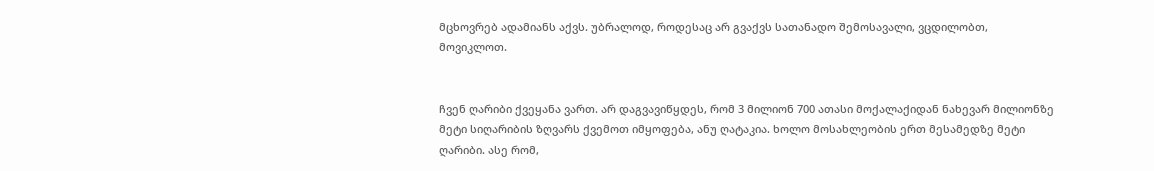მცხოვრებ ადამიანს აქვს. უბრალოდ, როდესაც არ გვაქვს სათანადო შემოსავალი, ვცდილობთ, მოვიკლოთ.


ჩვენ ღარიბი ქვეყანა ვართ. არ დაგვავიწყდეს, რომ 3 მილიონ 700 ათასი მოქალაქიდან ნახევარ მილიონზე მეტი სიღარიბის ზღვარს ქვემოთ იმყოფება, ანუ ღატაკია. ხოლო მოსახლეობის ერთ მესამედზე მეტი ღარიბი. ასე რომ,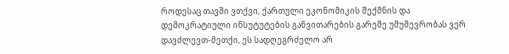როდესაც თავში ვთქვი, ქართული ეკონომიკის შექმნის და დემოკრატიული ინსუტუტების განვითარების გარეშე უმუშევრობას ვერ დავძლევთ-მეთქი, ეს სადღეგრძელო არ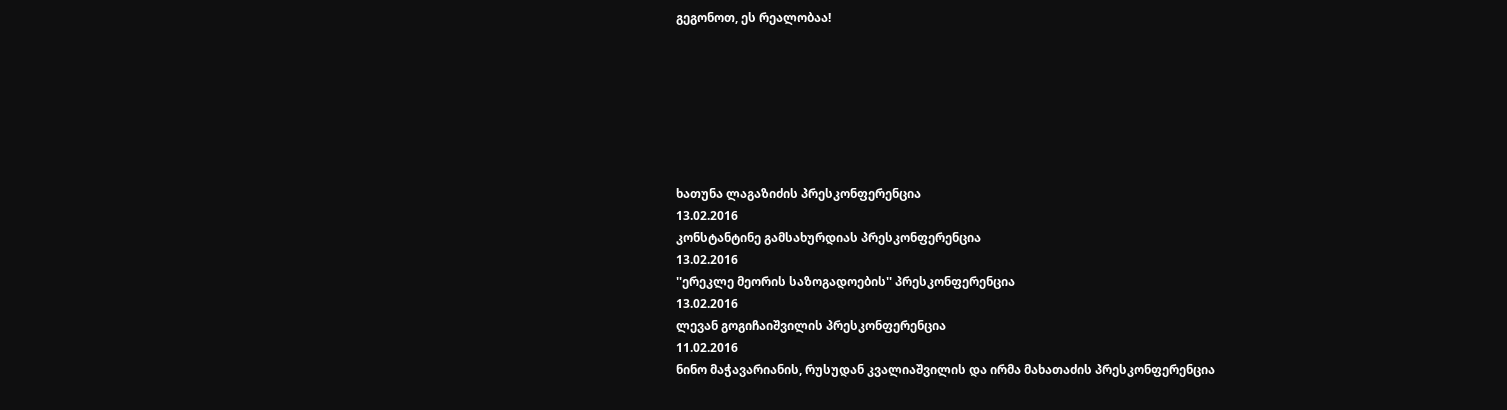გეგონოთ, ეს რეალობაა!







ხათუნა ლაგაზიძის პრესკონფერენცია
13.02.2016
კონსტანტინე გამსახურდიას პრესკონფერენცია
13.02.2016
''ერეკლე მეორის საზოგადოების'' პრესკონფერენცია
13.02.2016
ლევან გოგიჩაიშვილის პრესკონფერენცია
11.02.2016
ნინო მაჭავარიანის, რუსუდან კვალიაშვილის და ირმა მახათაძის პრესკონფერენცია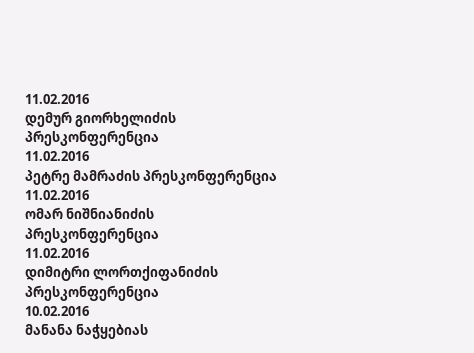11.02.2016
დემურ გიორხელიძის პრესკონფერენცია
11.02.2016
პეტრე მამრაძის პრესკონფერენცია
11.02.2016
ომარ ნიშნიანიძის პრესკონფერენცია
11.02.2016
დიმიტრი ლორთქიფანიძის პრესკონფერენცია
10.02.2016
მანანა ნაჭყებიას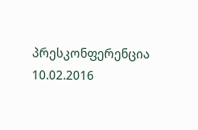პრესკონფერენცია
10.02.2016